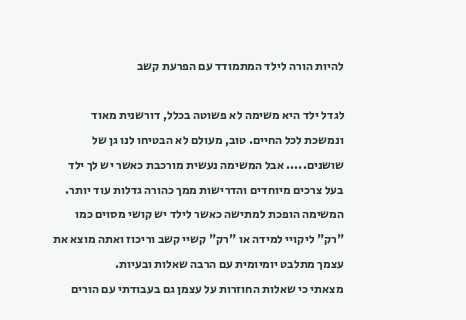להיות הורה לילד המתמודד עם הפרעת קשב

לגדל ילד היא משימה לא פשוטה בכלל, דורשנית מאוד ונמשכת לכל החיים. טוב, מעולם לא הבטיחו לנו גן של שושנים..... אבל המשימה נעשית מורכבת כאשר יש לך ילד בעל צרכים מיוחדים והדרישות ממך כהורה גדלות עוד יותר. המשימה הופכת למתישה כאשר לילד יש קושי מסוים כמו "רק" ליקויי למידה או "רק" קשיי קשב וריכוז ואתה מוצא את עצמך מתלבט יומיומית עם הרבה שאלות ובעיות.
מצאתי כי שאלות החוזרות על עצמן גם בעבודתי עם הורים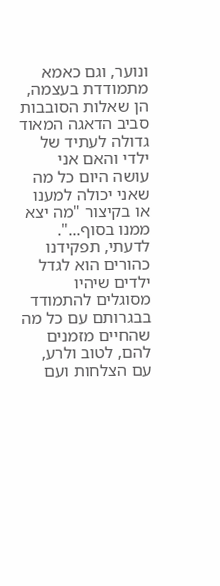ונוער, וגם כאמא מתמודדת בעצמה, הן שאלות הסובבות סביב הדאגה המאוד גדולה לעתיד של ילדי והאם אני עושה היום כל מה שאני יכולה למענו או בקיצור "מה יצא ממנו בסוף...".
לדעתי, תפקידנו כהורים הוא לגדל ילדים שיהיו מסוגלים להתמודד בבגרותם עם כל מה שהחיים מזמנים להם, לטוב ולרע, עם הצלחות ועם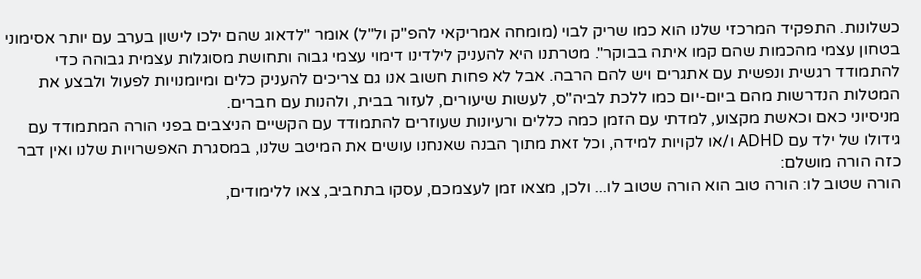כשלונות. התפקיד המרכזי שלנו הוא כמו שריק לבוי (מומחה אמריקאי להפ"ק ול"ל) אומר "לדאוג שהם ילכו לישון בערב עם יותר אסימוני בטחון עצמי מהכמות שהם קמו איתה בבוקר". מטרתנו היא להעניק לילדינו דימוי עצמי גבוה ותחושת מסוגלות עצמית גבוהה כדי להתמודד רגשית ונפשית עם אתגרים ויש להם הרבה. אבל לא פחות חשוב אנו גם צריכים להעניק כלים ומיומנויות לפעול ולבצע את המטלות הנדרשות מהם ביום-יום כמו ללכת לביה"ס, לעשות שיעורים, לעזור בבית, ולהנות עם חברים.
מניסיוני כאם וכאשת מקצוע, למדתי עם הזמן כמה כללים ורעיונות שעוזרים להתמודד עם הקשיים הניצבים בפני הורה המתמודד עם גידולו של ילד עם ADHD ו/או לקויות למידה, וכל זאת מתוך הבנה שאנחנו עושים את המיטב שלנו, במסגרת האפשרויות שלנו ואין דבר כזה הורה מושלם:
הורה שטוב לו: הורה טוב הוא הורה שטוב לו... ולכן, מצאו זמן לעצמכם, עסקו בתחביב, צאו ללימודים,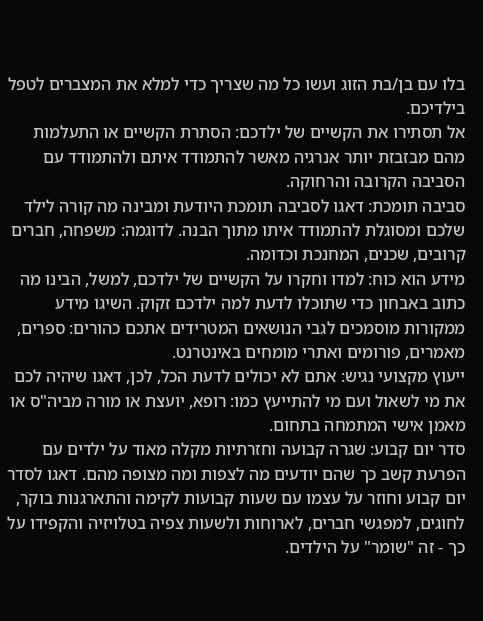בלו עם בן/בת הזוג ועשו כל מה שצריך כדי למלא את המצברים לטפל בילדיכם.
אל תסתירו את הקשיים של ילדכם: הסתרת הקשיים או התעלמות מהם מבזבזת יותר אנרגיה מאשר להתמודד איתם ולהתמודד עם הסביבה הקרובה והרחוקה.
סביבה תומכת: דאגו לסביבה תומכת היודעת ומבינה מה קורה לילד שלכם ומסוגלת להתמודד איתו מתוך הבנה. לדוגמה: משפחה, חברים קרובים, שכנים, המחנכת וכדומה.
מידע הוא כוח: למדו וחקרו על הקשיים של ילדכם, למשל, הבינו מה כתוב באבחון כדי שתוכלו לדעת למה ילדכם זקוק. השיגו מידע ממקורות מוסמכים לגבי הנושאים המטרידים אתכם כהורים: ספרים, מאמרים, פורומים ואתרי מומחים באינטרנט.
ייעוץ מקצועי נגיש: אתם לא יכולים לדעת הכל, לכן, דאגו שיהיה לכם את מי לשאול ועם מי להתייעץ כמו: רופא, יועצת או מורה מביה"ס או מאמן אישי המתמחה בתחום.
סדר יום קבוע: שגרה קבועה וחזרתיות מקלה מאוד על ילדים עם הפרעת קשב כך שהם יודעים מה לצפות ומה מצופה מהם. דאגו לסדר יום קבוע וחוזר על עצמו עם שעות קבועות לקימה והתארגנות בוקר, לחוגים, למפגשי חברים, לארוחות ולשעות צפיה בטלויזיה והקפידו על כך - זה "שומר" על הילדים.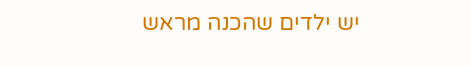יש ילדים שהכנה מראש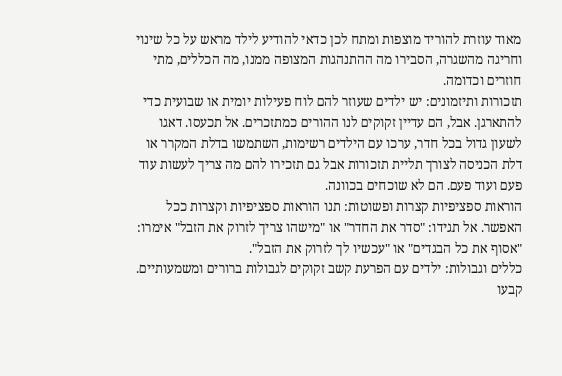מאוד עוזרת להוריד מוצפות ומתח לכן כדאי להודיע לילד מראש על כל שינוי וחריגה מהשגרה, הסבירו מה ההתנהגות המצופה ממנו, מה הכללים, מתי חוזרים וכדומה.
תזכורות ותיזמונים: יש ילדים שעוזר להם לוח פעילות יומית או שבועית כדי להתארגן. אבל, הם עדיין זקוקים לנו ההורים כמתזכרים. אל תכעסו. דאגו לשעון גדול בכל חדר, ערכו עם הילדים רשימות, השתמשו בדלת המקרר או דלת הכניסה לצורך תליית תזכורות אבל גם תזכירו להם מה צריך לעשות עוד פעם ועוד פעם. הם לא שוכחים בכוונה.
הוראות ספציפיות קצרות ופשוטות: תנו הוראות ספציפיות וקצרות ככל האפשר. אל תגידו: "סדר את החדר" או "מישהו צריך לזרוק את הזבל" אימרו: "אסוף את כל הבגדים" או "עכשיו לך לזרוק את הזבל".
כללים וגבולות: ילדים עם הפרעת קשב זקוקים לגבולות ברורים ומשמעותיים. קבעו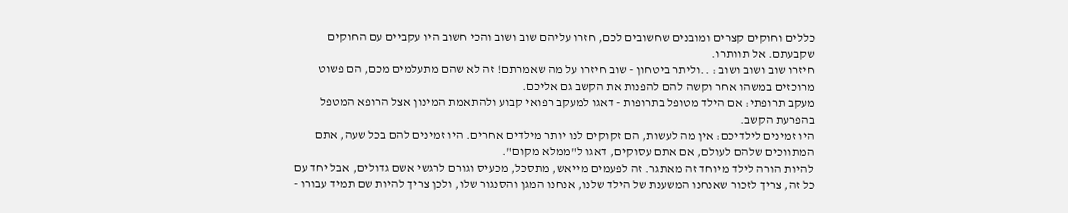כללים וחוקים קצרים ומובנים שחשובים לכם, חזרו עליהם שוב ושוב והכי חשוב היו עקביים עם החוקים שקבעתם. אל תוותרו.
חיזרו שוב ושוב ושוב : ..וליתר ביטחון - שוב חיזרו על מה שאמרתם! זה לא שהם מתעלמים מכם, הם פשוט מרוכזים במשהו אחר וקשה להם להפנות את הקשב גם אליכם.
מעקב תרופתי: אם הילד מטופל בתרופות - דאגו למעקב רפואי קבוע ולהתאמת המינון אצל הרופא המטפל בהפרעת הקשב.
היו זמינים לילדיכם: אין מה לעשות, הם זקוקים לנו יותר מילדים אחרים. היו זמינים להם בכל שעה, אתם המתווכים שלהם לעולם, אם אתם עסוקים, דאגו ל"ממלא מקום".
להיות הורה לילד מיוחד זה מאתגר. זה לפעמים מייאש, מתסכל, מכעיס וגורם לרגשי אשם גדולים, אבל יחד עם כל זה, צריך לזכור שאנחנו המשענת של הילד שלנו, אנחנו המגן והסנגור שלו, ולכן צריך להיות שם תמיד עבורו -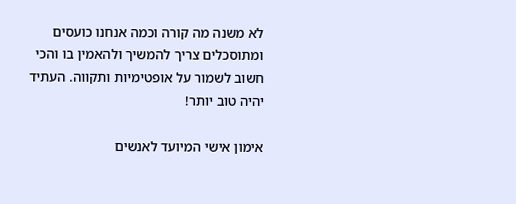לא משנה מה קורה וכמה אנחנו כועסים ומתוסכלים צריך להמשיך ולהאמין בו והכי חשוב לשמור על אופטימיות ותקווה. העתיד יהיה טוב יותר!

אימון אישי המיועד לאנשים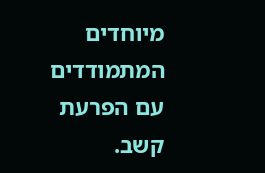מיוחדים המתמודדים עם הפרעת קשב.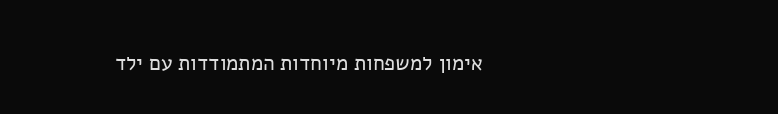אימון למשפחות מיוחדות המתמודדות עם ילד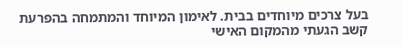בעל צרכים מיוחדים בבית. לאימון המיוחד והמתמחה בהפרעת קשב הגעתי מהמקום האישי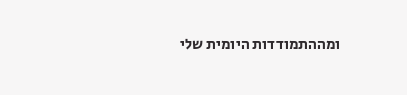ומההתמודדות היומית שלי